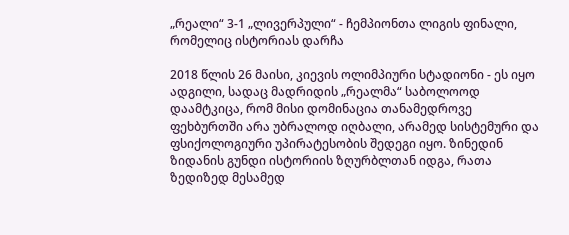„რეალი“ 3-1 „ლივერპული“ - ჩემპიონთა ლიგის ფინალი, რომელიც ისტორიას დარჩა

2018 წლის 26 მაისი, კიევის ოლიმპიური სტადიონი - ეს იყო ადგილი, სადაც მადრიდის „რეალმა“ საბოლოოდ დაამტკიცა, რომ მისი დომინაცია თანამედროვე ფეხბურთში არა უბრალოდ იღბალი, არამედ სისტემური და ფსიქოლოგიური უპირატესობის შედეგი იყო. ზინედინ ზიდანის გუნდი ისტორიის ზღურბლთან იდგა, რათა ზედიზედ მესამედ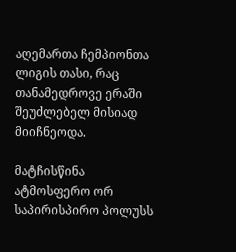აღემართა ჩემპიონთა ლიგის თასი, რაც თანამედროვე ერაში შეუძლებელ მისიად მიიჩნეოდა.

მატჩისწინა ატმოსფერო ორ საპირისპირო პოლუსს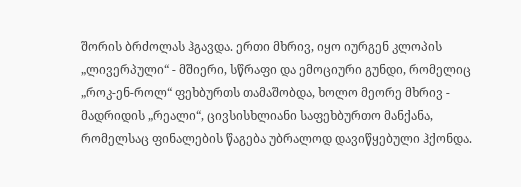შორის ბრძოლას ჰგავდა. ერთი მხრივ, იყო იურგენ კლოპის „ლივერპული“ - მშიერი, სწრაფი და ემოციური გუნდი, რომელიც „როკ-ენ-როლ“ ფეხბურთს თამაშობდა, ხოლო მეორე მხრივ - მადრიდის „რეალი“, ცივსისხლიანი საფეხბურთო მანქანა, რომელსაც ფინალების წაგება უბრალოდ დავიწყებული ჰქონდა.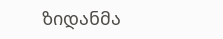ზიდანმა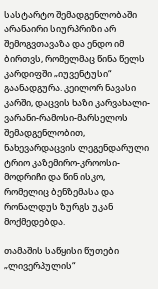სასტარტო შემადგენლობაში არანაირი სიურპრიზი არ შემოგვთავაზა და ენდო იმ ბირთვს, რომელმაც წინა წელს კარდიფში „იუვენტუსი“ გაანადგურა. კეილორ ნავასი კარში, დაცვის ხაზი კარვახალი-ვარანი-რამოსი-მარსელოს შემადგენლობით, ნახევარდაცვის ლეგენდარული ტრიო კაზემირო-კროოსი-მოდრიჩი და წინ ისკო, რომელიც ბენზემასა და რონალდუს ზურგს უკან მოქმედებდა.

თამაშის საწყისი წუთები „ლივერპულის“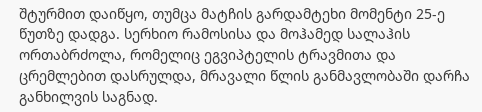შტურმით დაიწყო, თუმცა მატჩის გარდამტეხი მომენტი 25-ე წუთზე დადგა. სერხიო რამოსისა და მოჰამედ სალაჰის ორთაბრძოლა, რომელიც ეგვიპტელის ტრავმითა და ცრემლებით დასრულდა, მრავალი წლის განმავლობაში დარჩა განხილვის საგნად.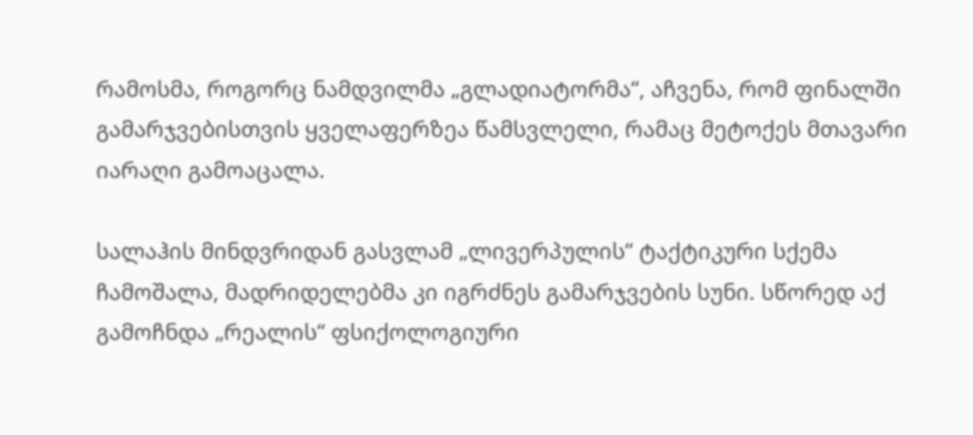რამოსმა, როგორც ნამდვილმა „გლადიატორმა“, აჩვენა, რომ ფინალში გამარჯვებისთვის ყველაფერზეა წამსვლელი, რამაც მეტოქეს მთავარი იარაღი გამოაცალა.

სალაჰის მინდვრიდან გასვლამ „ლივერპულის“ ტაქტიკური სქემა ჩამოშალა, მადრიდელებმა კი იგრძნეს გამარჯვების სუნი. სწორედ აქ გამოჩნდა „რეალის“ ფსიქოლოგიური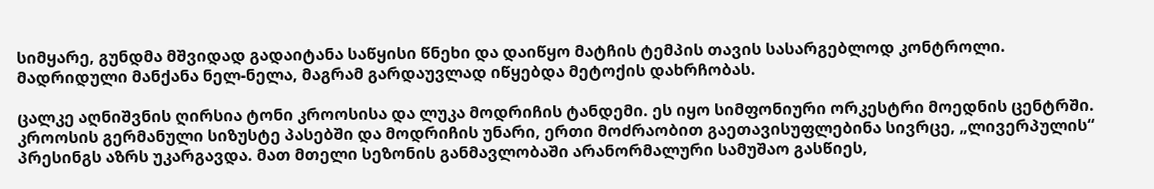სიმყარე, გუნდმა მშვიდად გადაიტანა საწყისი წნეხი და დაიწყო მატჩის ტემპის თავის სასარგებლოდ კონტროლი. მადრიდული მანქანა ნელ-ნელა, მაგრამ გარდაუვლად იწყებდა მეტოქის დახრჩობას.

ცალკე აღნიშვნის ღირსია ტონი კროოსისა და ლუკა მოდრიჩის ტანდემი. ეს იყო სიმფონიური ორკესტრი მოედნის ცენტრში. კროოსის გერმანული სიზუსტე პასებში და მოდრიჩის უნარი, ერთი მოძრაობით გაეთავისუფლებინა სივრცე, „ლივერპულის“ პრესინგს აზრს უკარგავდა. მათ მთელი სეზონის განმავლობაში არანორმალური სამუშაო გასწიეს,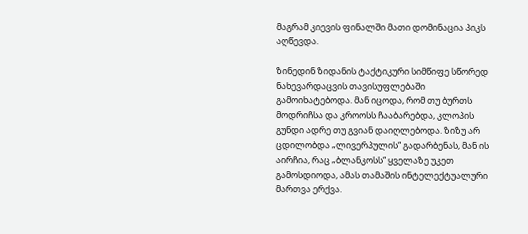მაგრამ კიევის ფინალში მათი დომინაცია პიკს აღწევდა.

ზინედინ ზიდანის ტაქტიკური სიმწიფე სწორედ ნახევარდაცვის თავისუფლებაში გამოიხატებოდა. მან იცოდა, რომ თუ ბურთს მოდრიჩსა და კროოსს ჩააბარებდა, კლოპის გუნდი ადრე თუ გვიან დაიღლებოდა. ზიზუ არ ცდილობდა „ლივერპულის“ გადარბენას, მან ის აირჩია, რაც „ბლანკოსს“ ყველაზე უკეთ გამოსდიოდა, ამას თამაშის ინტელექტუალური მართვა ერქვა.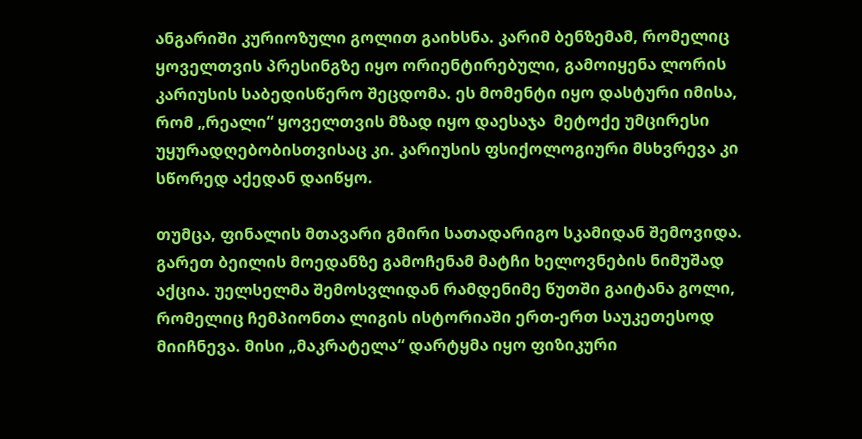ანგარიში კურიოზული გოლით გაიხსნა. კარიმ ბენზემამ, რომელიც ყოველთვის პრესინგზე იყო ორიენტირებული, გამოიყენა ლორის კარიუსის საბედისწერო შეცდომა. ეს მომენტი იყო დასტური იმისა, რომ „რეალი“ ყოველთვის მზად იყო დაესაჯა  მეტოქე უმცირესი უყურადღებობისთვისაც კი. კარიუსის ფსიქოლოგიური მსხვრევა კი სწორედ აქედან დაიწყო.

თუმცა, ფინალის მთავარი გმირი სათადარიგო სკამიდან შემოვიდა. გარეთ ბეილის მოედანზე გამოჩენამ მატჩი ხელოვნების ნიმუშად აქცია. უელსელმა შემოსვლიდან რამდენიმე წუთში გაიტანა გოლი, რომელიც ჩემპიონთა ლიგის ისტორიაში ერთ-ერთ საუკეთესოდ მიიჩნევა. მისი „მაკრატელა“ დარტყმა იყო ფიზიკური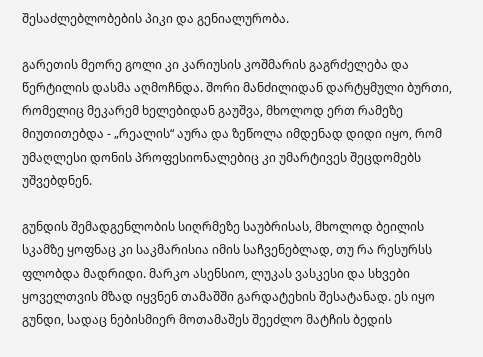შესაძლებლობების პიკი და გენიალურობა.

გარეთის მეორე გოლი კი კარიუსის კოშმარის გაგრძელება და წერტილის დასმა აღმოჩნდა. შორი მანძილიდან დარტყმული ბურთი, რომელიც მეკარემ ხელებიდან გაუშვა, მხოლოდ ერთ რამეზე მიუთითებდა - „რეალის“ აურა და ზეწოლა იმდენად დიდი იყო, რომ უმაღლესი დონის პროფესიონალებიც კი უმარტივეს შეცდომებს უშვებდნენ.

გუნდის შემადგენლობის სიღრმეზე საუბრისას, მხოლოდ ბეილის სკამზე ყოფნაც კი საკმარისია იმის საჩვენებლად, თუ რა რესურსს ფლობდა მადრიდი. მარკო ასენსიო, ლუკას ვასკესი და სხვები ყოველთვის მზად იყვნენ თამაშში გარდატეხის შესატანად. ეს იყო გუნდი, სადაც ნებისმიერ მოთამაშეს შეეძლო მატჩის ბედის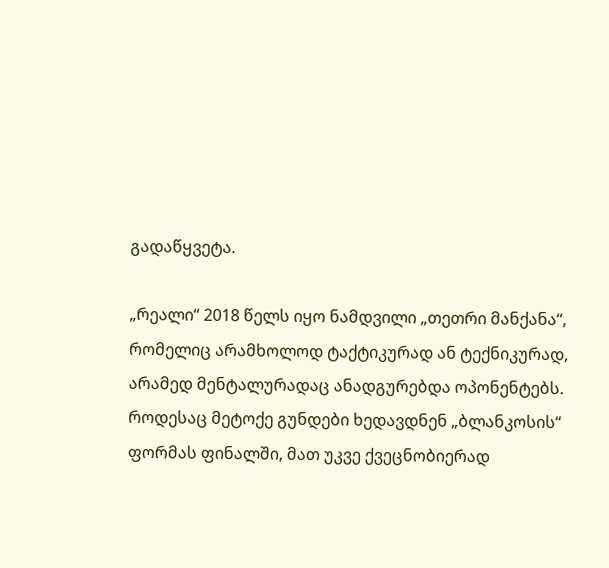გადაწყვეტა.

„რეალი“ 2018 წელს იყო ნამდვილი „თეთრი მანქანა“, რომელიც არამხოლოდ ტაქტიკურად ან ტექნიკურად, არამედ მენტალურადაც ანადგურებდა ოპონენტებს. როდესაც მეტოქე გუნდები ხედავდნენ „ბლანკოსის“ ფორმას ფინალში, მათ უკვე ქვეცნობიერად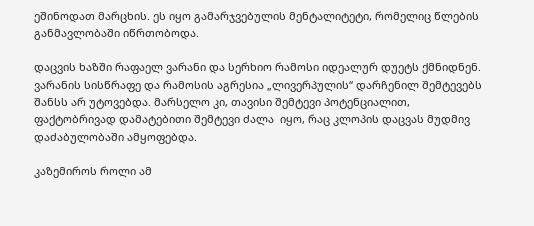ეშინოდათ მარცხის. ეს იყო გამარჯვებულის მენტალიტეტი, რომელიც წლების განმავლობაში იწრთობოდა.

დაცვის ხაზში რაფაელ ვარანი და სერხიო რამოსი იდეალურ დუეტს ქმნიდნენ. ვარანის სისწრაფე და რამოსის აგრესია „ლივერპულის“ დარჩენილ შემტევებს შანსს არ უტოვებდა. მარსელო კი, თავისი შემტევი პოტენციალით, ფაქტობრივად დამატებითი შემტევი ძალა  იყო, რაც კლოპის დაცვას მუდმივ დაძაბულობაში ამყოფებდა.

კაზემიროს როლი ამ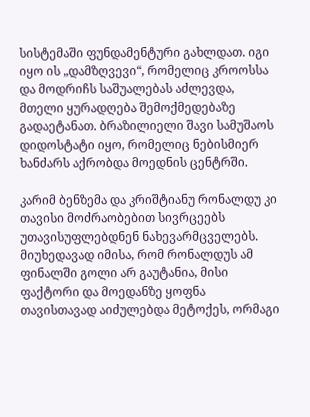სისტემაში ფუნდამენტური გახლდათ. იგი იყო ის „დამზღვევი“, რომელიც კროოსსა და მოდრიჩს საშუალებას აძლევდა, მთელი ყურადღება შემოქმედებაზე გადაეტანათ. ბრაზილიელი შავი სამუშაოს დიდოსტატი იყო, რომელიც ნებისმიერ ხანძარს აქრობდა მოედნის ცენტრში.

კარიმ ბენზემა და კრიშტიანუ რონალდუ კი თავისი მოძრაობებით სივრცეებს უთავისუფლებდნენ ნახევარმცველებს. მიუხედავად იმისა, რომ რონალდუს ამ ფინალში გოლი არ გაუტანია, მისი ფაქტორი და მოედანზე ყოფნა თავისთავად აიძულებდა მეტოქეს, ორმაგი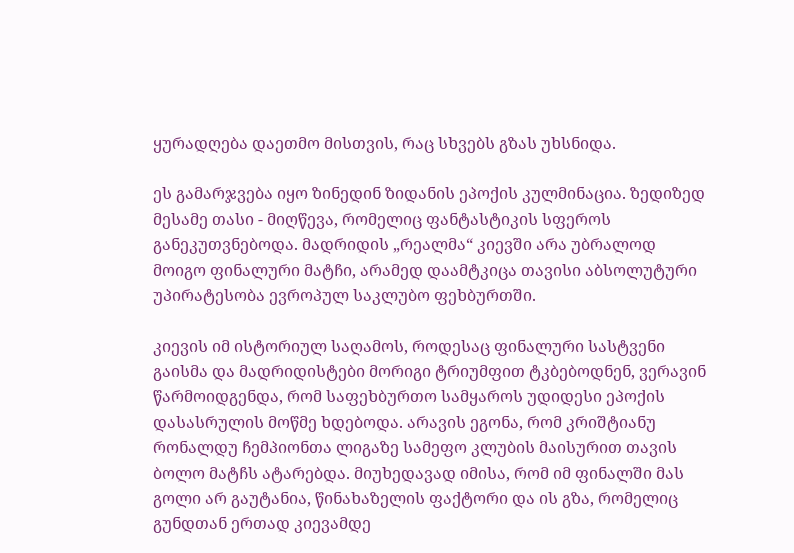ყურადღება დაეთმო მისთვის, რაც სხვებს გზას უხსნიდა.

ეს გამარჯვება იყო ზინედინ ზიდანის ეპოქის კულმინაცია. ზედიზედ მესამე თასი - მიღწევა, რომელიც ფანტასტიკის სფეროს განეკუთვნებოდა. მადრიდის „რეალმა“ კიევში არა უბრალოდ მოიგო ფინალური მატჩი, არამედ დაამტკიცა თავისი აბსოლუტური უპირატესობა ევროპულ საკლუბო ფეხბურთში.

კიევის იმ ისტორიულ საღამოს, როდესაც ფინალური სასტვენი გაისმა და მადრიდისტები მორიგი ტრიუმფით ტკბებოდნენ, ვერავინ წარმოიდგენდა, რომ საფეხბურთო სამყაროს უდიდესი ეპოქის დასასრულის მოწმე ხდებოდა. არავის ეგონა, რომ კრიშტიანუ რონალდუ ჩემპიონთა ლიგაზე სამეფო კლუბის მაისურით თავის ბოლო მატჩს ატარებდა. მიუხედავად იმისა, რომ იმ ფინალში მას გოლი არ გაუტანია, წინახაზელის ფაქტორი და ის გზა, რომელიც გუნდთან ერთად კიევამდე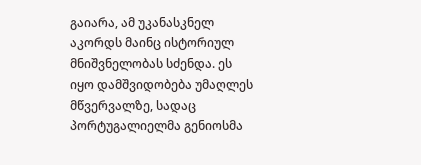გაიარა, ამ უკანასკნელ აკორდს მაინც ისტორიულ მნიშვნელობას სძენდა. ეს იყო დამშვიდობება უმაღლეს მწვერვალზე, სადაც პორტუგალიელმა გენიოსმა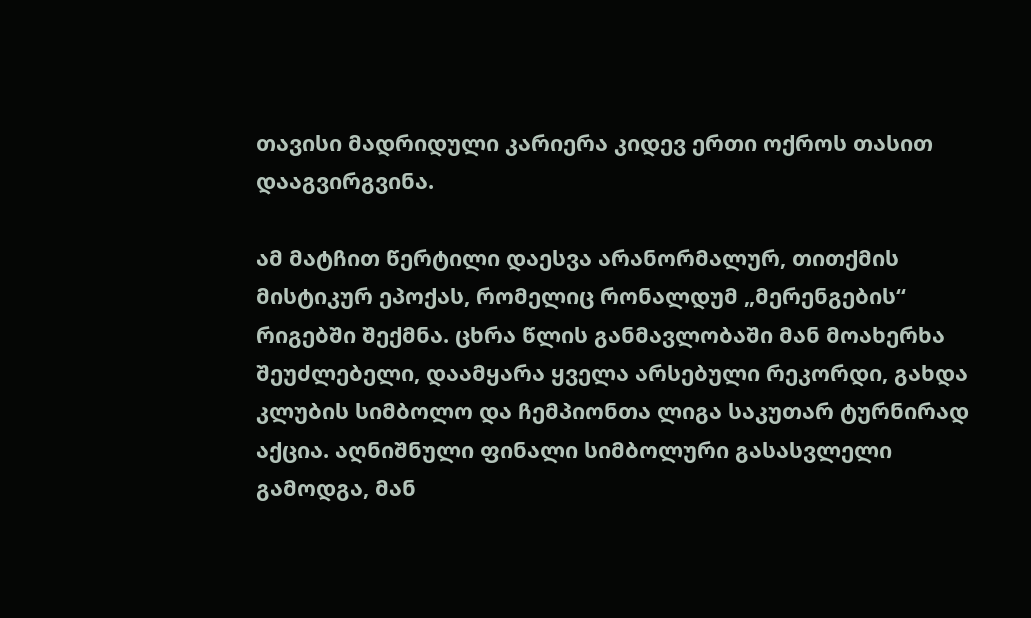თავისი მადრიდული კარიერა კიდევ ერთი ოქროს თასით დააგვირგვინა.

ამ მატჩით წერტილი დაესვა არანორმალურ, თითქმის მისტიკურ ეპოქას, რომელიც რონალდუმ „მერენგების“ რიგებში შექმნა. ცხრა წლის განმავლობაში მან მოახერხა შეუძლებელი, დაამყარა ყველა არსებული რეკორდი, გახდა კლუბის სიმბოლო და ჩემპიონთა ლიგა საკუთარ ტურნირად აქცია. აღნიშნული ფინალი სიმბოლური გასასვლელი გამოდგა, მან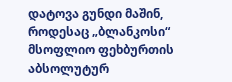დატოვა გუნდი მაშინ, როდესაც „ბლანკოსი“ მსოფლიო ფეხბურთის აბსოლუტურ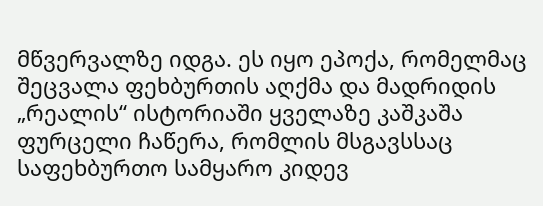მწვერვალზე იდგა. ეს იყო ეპოქა, რომელმაც შეცვალა ფეხბურთის აღქმა და მადრიდის „რეალის“ ისტორიაში ყველაზე კაშკაშა ფურცელი ჩაწერა, რომლის მსგავსსაც საფეხბურთო სამყარო კიდევ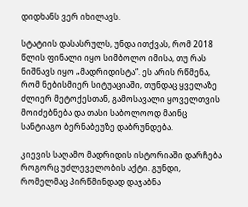დიდხანს ვერ იხილავს.

სტატიის დასასრულს, უნდა ითქვას, რომ 2018 წლის ფინალი იყო სიმბოლო იმისა, თუ რას ნიშნავს იყო „მადრიდისტა“. ეს არის რწმენა, რომ ნებისმიერ სიტუაციაში, თუნდაც ყველაზე ძლიერ მეტოქესთან, გამოსავალი ყოველთვის მოიძებნება და თასი საბოლოოდ მაინც სანტიაგო ბერნაბეუზე დაბრუნდება.

კიევის საღამო მადრიდის ისტორიაში დარჩება როგორც უძლეველობის აქტი. გუნდი, რომელმაც პირწმინდად დაჯაბნა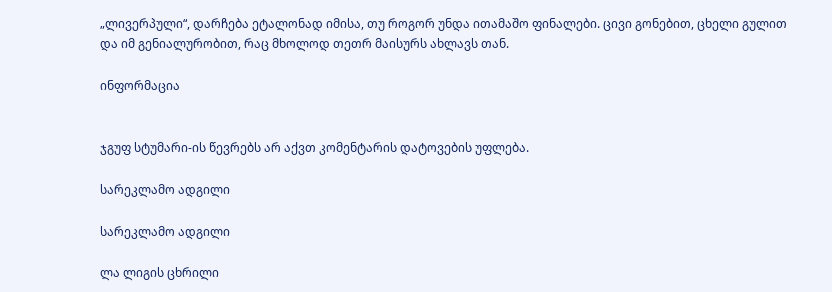„ლივერპული“, დარჩება ეტალონად იმისა, თუ როგორ უნდა ითამაშო ფინალები. ცივი გონებით, ცხელი გულით და იმ გენიალურობით, რაც მხოლოდ თეთრ მაისურს ახლავს თან.

ინფორმაცია


ჯგუფ სტუმარი-ის წევრებს არ აქვთ კომენტარის დატოვების უფლება.

სარეკლამო ადგილი

სარეკლამო ადგილი

ლა ლიგის ცხრილი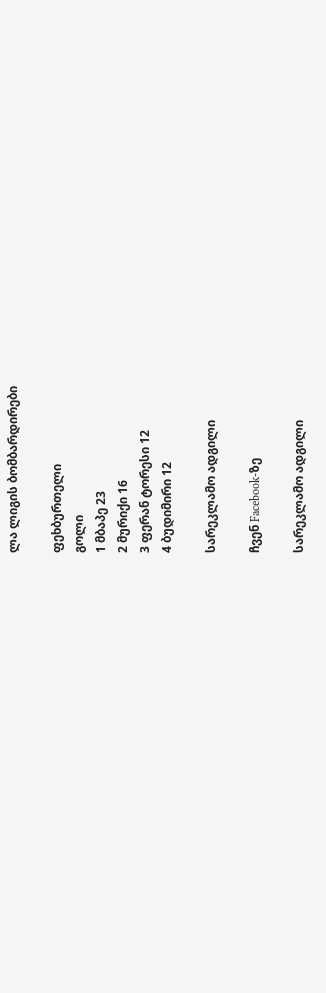ლა ლიგის ბომბარდირები

ფეხბურთელი
გოლი
1 მბაპე 23
2 მურიქი 16
3 ფერან ტორესი 12
4 ბუდიმირი 12

სარეკლამო ადგილი

ჩვენ Facebook-ზე

სარეკლამო ადგილი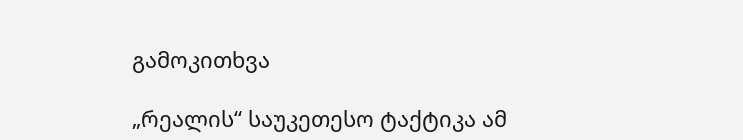გამოკითხვა

„რეალის“ საუკეთესო ტაქტიკა ამ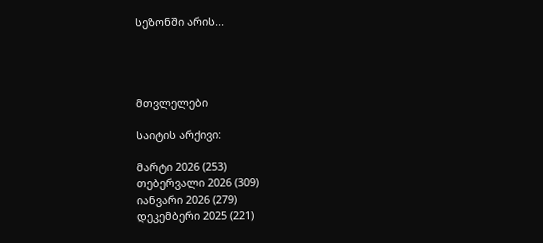სეზონში არის...




მთვლელები

საიტის არქივი:

მარტი 2026 (253)
თებერვალი 2026 (309)
იანვარი 2026 (279)
დეკემბერი 2025 (221)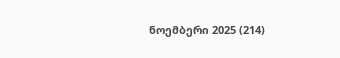ნოემბერი 2025 (214)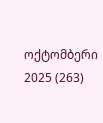ოქტომბერი 2025 (263)